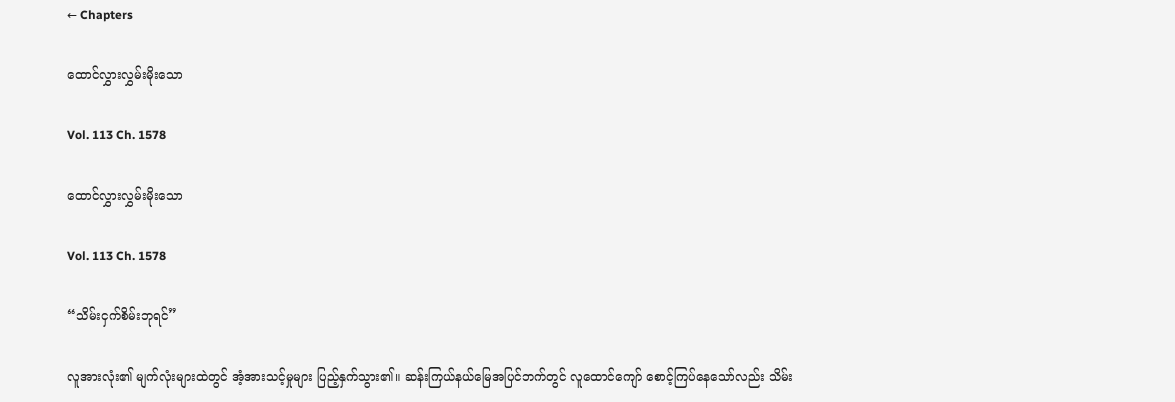← Chapters

ထောင်လွှားလွှမ်းမိုးသော

Vol. 113 Ch. 1578

ထောင်လွှားလွှမ်းမိုးသော

Vol. 113 Ch. 1578

“သိမ်းငှက်စိမ်းဘုရင်”

လူအားလုံး၏ မျက်လုံးများထဲတွင် အံ့အားသင့်မှုများ ပြည့်နှက်သွား၏။ ဆန်းကြယ်နယ်မြေအပြင်ဘက်တွင် လူထောင်ကျော် စောင့်ကြပ်နေသော်လည်း သိမ်း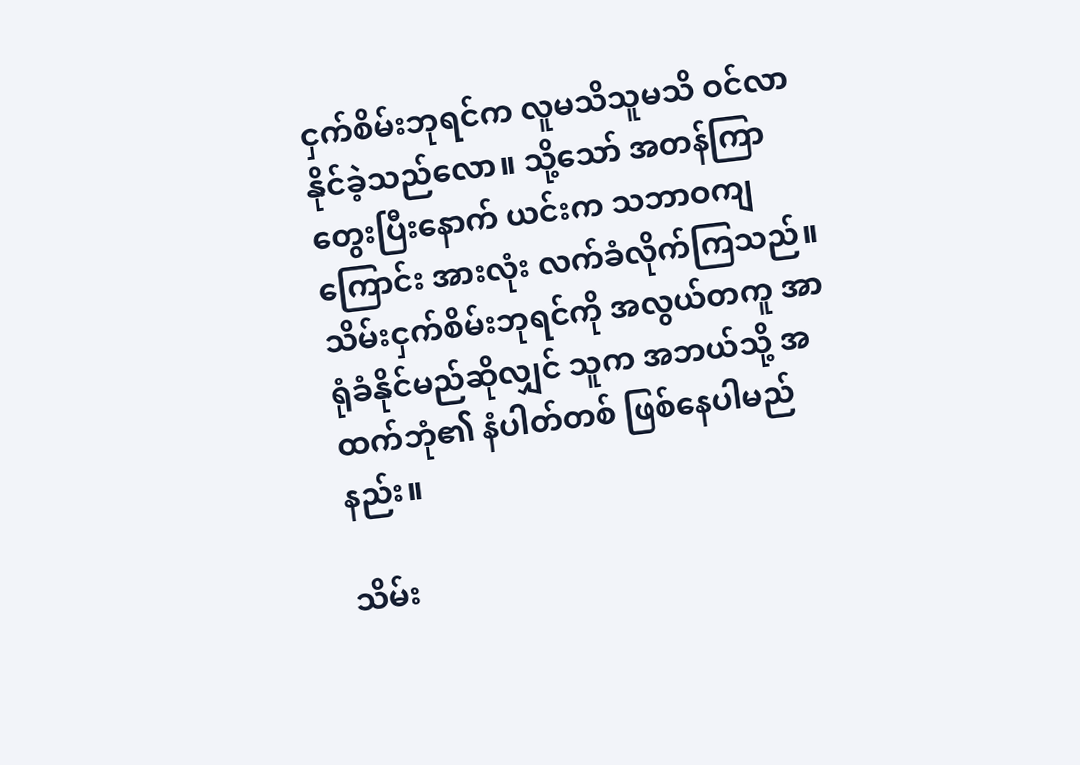ငှက်စိမ်းဘုရင်က လူမသိသူမသိ ဝင်လာနိုင်ခဲ့သည်လော။ သို့သော် အတန်ကြာတွေးပြီးနောက် ယင်းက သဘာဝကျကြောင်း အားလုံး လက်ခံလိုက်ကြသည်။ သိမ်းငှက်စိမ်းဘုရင်ကို အလွယ်တကူ အာရုံခံနိုင်မည်ဆိုလျှင် သူက အဘယ်သို့ အထက်ဘုံ၏ နံပါတ်တစ် ဖြစ်နေပါမည်နည်း။

သိမ်း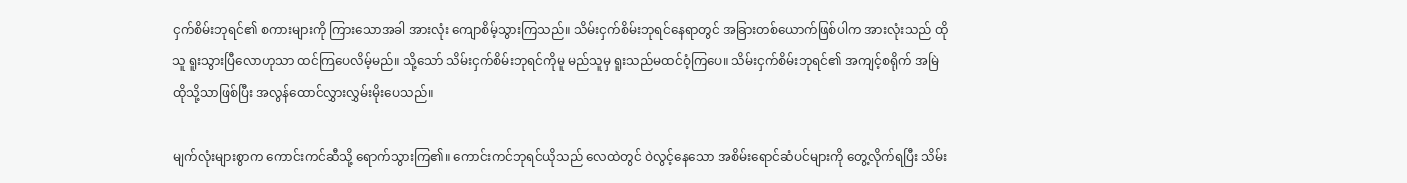ငှက်စိမ်းဘုရင်၏ စကားများကို ကြားသောအခါ အားလုံး ကျောစိမ့်သွားကြသည်။ သိမ်းငှက်စိမ်းဘုရင်နေရာတွင် အခြားတစ်ယောက်ဖြစ်ပါက အားလုံးသည် ထိုသူ ရူးသွားပြီလောဟုသာ ထင်ကြပေလိမ့်မည်။ သို့သော် သိမ်းငှက်စိမ်းဘုရင်ကိုမူ မည်သူမှ ရူးသည်မထင်ဝံ့ကြပေ။ သိမ်းငှက်စိမ်းဘုရင်၏ အကျင့်စရိုက် အမြဲ ထိုသို့သာဖြစ်ပြီး အလွန်ထောင်လွှားလွှမ်းမိုးပေသည်။

မျက်လုံးများစွာက ‌ကောင်းကင်ဆီသို့ ရောက်သွားကြ၏။ ကောင်းကင်ဘုရင်ယိုသည် လေထဲတွင် ဝဲလွင့်နေသော အစိမ်းရောင်ဆံပင်များကို တွေ့လိုက်ရပြီး သိမ်း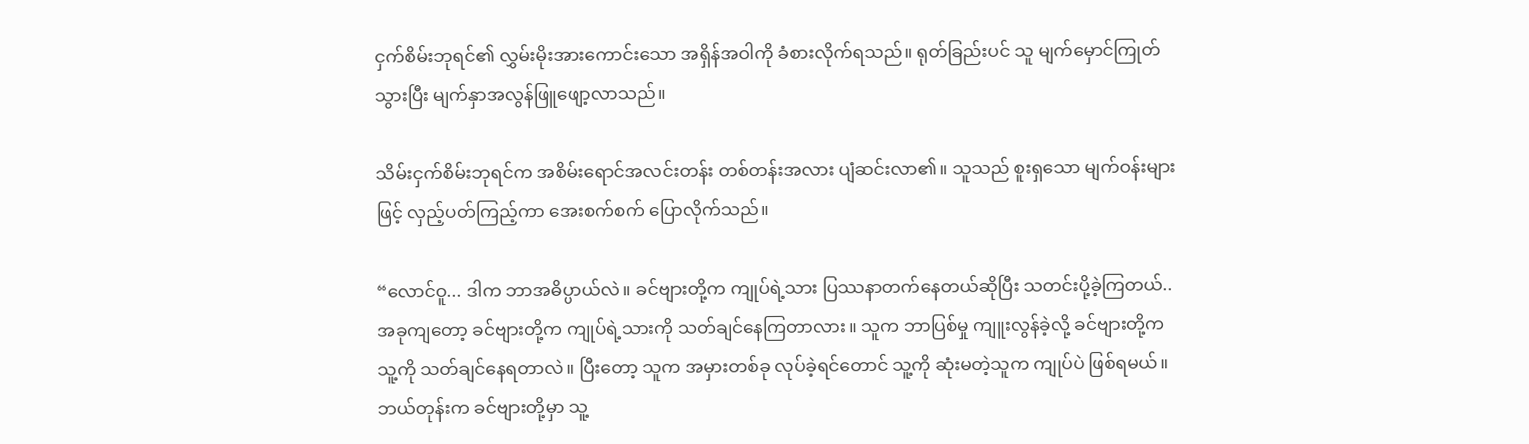ငှက်စိမ်းဘုရင်၏ လွှမ်းမိုးအားကောင်းသော အရှိန်အဝါကို ခံစားလိုက်ရသည်။ ရုတ်ခြည်းပင် သူ မျက်မှောင်ကြုတ်သွားပြီး မျက်နှာအလွန်ဖြူဖျော့လာသည်။

သိမ်းငှက်စိမ်းဘုရင်က အစိမ်းရောင်အလင်းတန်း တစ်တန်းအလား ပျံဆင်းလာ၏။ သူသည် စူးရှသော မျက်ဝန်းများဖြင့် လှည့်ပတ်ကြည့်ကာ အေးစက်စက် ပြောလိုက်သည်။

“လောင်ဝူ... ဒါက ဘာအဓိပ္ပာယ်လဲ။ ခင်ဗျားတို့က ကျုပ်ရဲ့သား ပြဿနာတက်နေတယ်ဆိုပြီး သတင်းပို့ခဲ့ကြတယ်.. အခုကျတော့ ခင်ဗျားတို့က ကျုပ်ရဲ့သားကို သတ်ချင်နေကြတာလား။ သူက ဘာပြစ်မှု ကျူးလွန်ခဲ့လို့ ခင်ဗျားတို့က သူ့ကို သတ်ချင်နေရတာလဲ။ ပြီးတော့ သူက အမှားတစ်ခု လုပ်ခဲ့ရင်တောင် သူ့ကို ဆုံးမတဲ့သူက ကျုပ်ပဲ ဖြစ်ရမယ်။ ဘယ်တုန်းက ခင်ဗျားတို့မှာ သူ့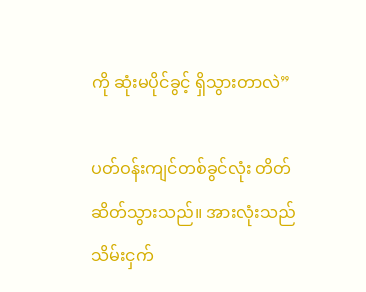ကို ဆုံးမပိုင်ခွင့် ရှိသွားတာလဲ”

ပတ်ဝန်းကျင်တစ်ခွင်လုံး တိတ်ဆိတ်သွားသည်။ အားလုံးသည် သိမ်းငှက်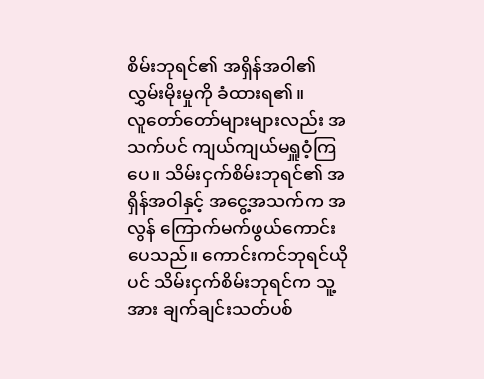စိမ်းဘုရင်၏ အရှိန်အဝါ၏ လွှမ်းမိုးမှုကို ခံထားရ၏။ လူ‌တော်တော်များများလည်း အသက်ပင် ကျယ်ကျယ်မရှူဝံ့ကြပေ။ သိမ်းငှက်စိမ်းဘုရင်၏ အရှိန်အဝါနှင့် အငွေ့အသက်က အလွန် ကြောက်မက်ဖွယ်ကောင်းပေသည်။ ကောင်းကင်ဘုရင်ယိုပင် သိမ်းငှက်စိမ်းဘုရင်က သူ့အား ချက်ချင်းသတ်ပစ်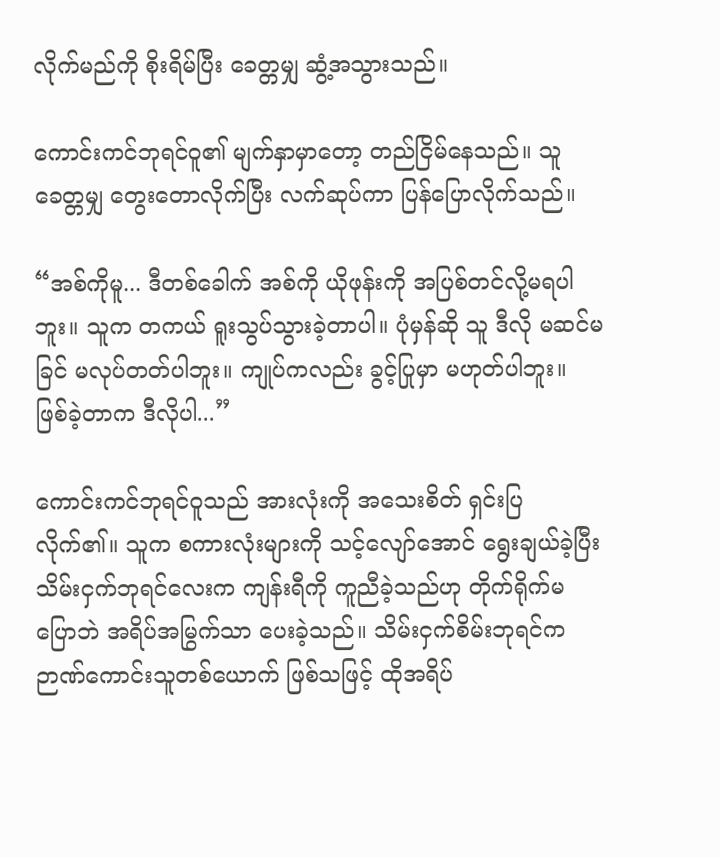လိုက်မည်ကို စိုးရိမ်ပြီး ခေတ္တမျှ ဆွံ့အသွားသည်။

ကောင်းကင်ဘုရင်ဝူ၏ မျက်နှာမှာတော့ တည်ငြိမ်နေသည်။ သူ ခေတ္တမျှ တွေးတောလိုက်ပြီး လက်ဆုပ်ကာ ပြန်ပြောလိုက်သည်။

“အစ်ကိုမူ... ဒီတစ်ခေါက် အစ်ကို ယိုဖုန်းကို အပြစ်တင်လို့မရပါဘူး။ သူက တကယ် ရူးသွပ်သွားခဲ့တာပါ။ ပုံမှန်ဆို သူ ဒီလို မဆင်မခြင် မလုပ်တတ်ပါဘူး။ ကျုပ်ကလည်း ခွင့်ပြုမှာ မဟုတ်ပါဘူး။ ဖြစ်ခဲ့တာက ဒီလိုပါ...”

ကောင်းကင်ဘုရင်ဝူသည် အားလုံးကို အသေးစိတ် ရှင်းပြလိုက်၏။ သူက စကားလုံးများကို သင့်လျော်အောင် ရွေးချယ်ခဲ့ပြီး သိမ်းငှက်ဘုရင်လေးက ကျန်းရီကို ကူညီခဲ့သည်ဟု တိုက်ရိုက်မပြောဘဲ အရိပ်အမြွက်သာ ပေးခဲ့သည်။ သိမ်းငှက်စိမ်းဘုရင်က ဉာဏ်ကောင်းသူတစ်ယောက် ဖြစ်သဖြင့် ထိုအရိပ်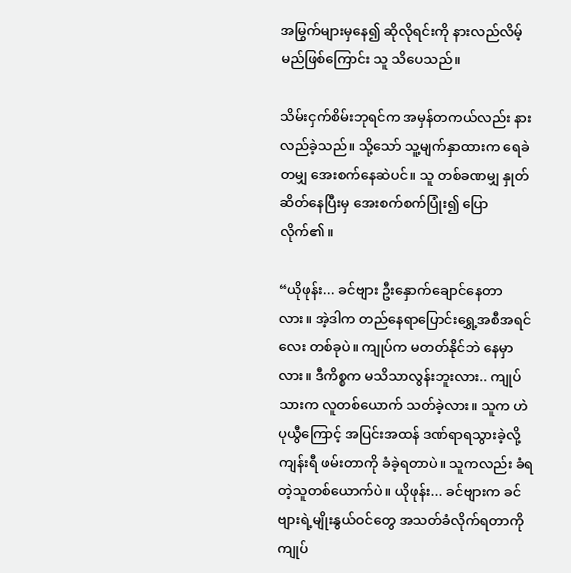အမြွက်များမှနေ၍ ဆိုလိုရင်းကို နားလည်လိမ့်မည်ဖြစ်ကြောင်း သူ သိပေသည်။

သိမ်းငှက်စိမ်းဘုရင်က အမှန်တကယ်လည်း နားလည်ခဲ့သည်။ သို့သော် သူ့မျက်နှာထားက ရေခဲတမျှ အေးစက်နေဆဲပင်။ သူ တစ်ခဏမျှ နှုတ်ဆိတ်နေပြီးမှ အေးစက်စက်ပြုံး၍ ပြောလိုက်၏။

“ယိုဖုန်း... ခင်ဗျား ဦးနှောက်ချောင်နေတာလား။ အဲ့ဒါက တည်နေရာပြောင်းရွှေ့အစီအရင်လေး တစ်ခုပဲ။ ကျုပ်က မတတ်နိုင်ဘဲ နေမှာလား။ ဒီကိစ္စက မသိသာလွန်းဘူးလား.. ကျုပ်သားက လူတစ်ယောက် သတ်ခဲ့လား။ သူက ဟဲပုယွီကြောင့် အပြင်းအထန် ဒဏ်ရာရသွားခဲ့လို့ ကျန်းရီ ဖမ်းတာကို ခံခဲ့ရတာပဲ။ သူကလည်း ခံရတဲ့သူတစ်ယောက်ပဲ။ ယိုဖုန်း... ခင်ဗျားက ခင်ဗျားရဲ့မျိုးနွယ်ဝင်တွေ အသတ်ခံလိုက်ရတာကို ကျုပ်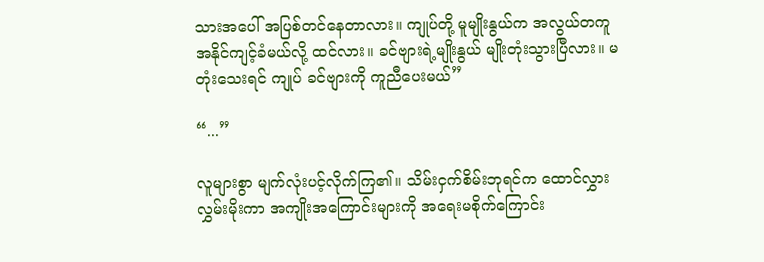သားအပေါ် အပြစ်တင်နေတာလား။ ကျုပ်တို့ မူမျိုးနွယ်က အလွယ်တကူ အနိုင်ကျင့်ခံမယ်လို့ ထင်လား။ ခင်ဗျားရဲ့မျိုးနွယ် မျိုးတုံးသွားပြီလား။ မတုံးသေးရင် ကျုပ် ခင်ဗျားကို ကူညီပေးမယ်”

“...”

လူများစွာ မျက်လုံးပင့်လိုက်ကြ၏။ သိမ်းငှက်စိမ်းဘုရင်က ထောင်လွှားလွှမ်းမိုးကာ အကျိုးအကြောင်းများကို အရေးမစိုက်ကြောင်း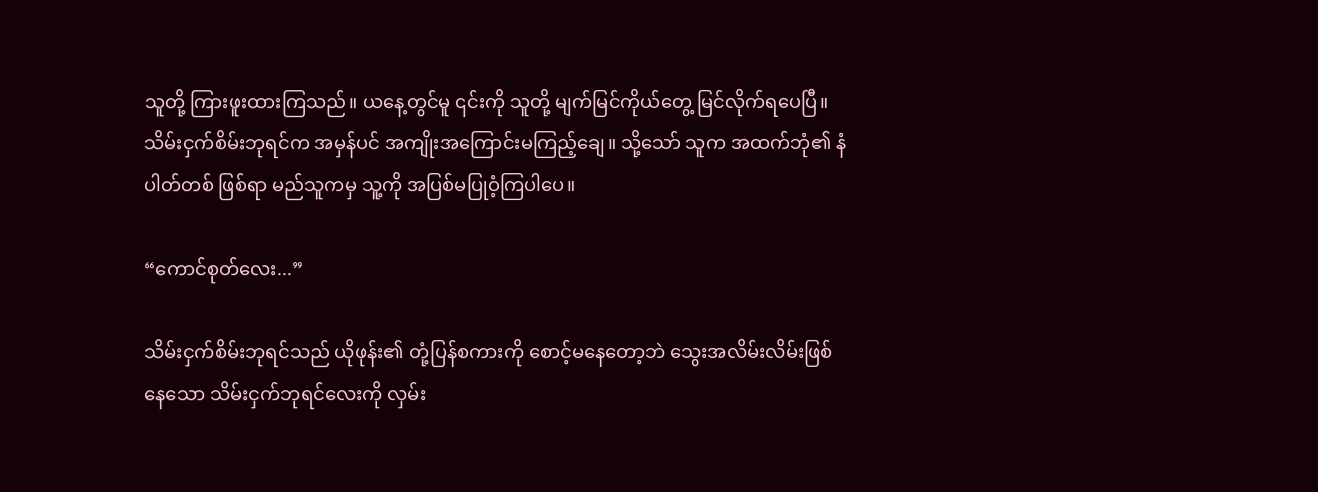သူတို့ ကြားဖူးထားကြသည်။ ယနေ့တွင်မူ ၎င်းကို သူတို့ မျက်မြင်ကိုယ်တွေ့ မြင်လိုက်ရပေပြီ။ သိမ်းငှက်စိမ်းဘုရင်က အမှန်ပင် အကျိုးအကြောင်းမကြည့်ချေ။ သို့သော် သူက အထက်ဘုံ၏ နံပါတ်တစ် ဖြစ်ရာ မည်သူကမှ သူ့ကို အပြစ်မပြုဝံ့ကြပါပေ။

“ကောင်စုတ်လေး...”

သိမ်းငှက်စိမ်းဘုရင်သည် ယိုဖုန်း၏ တုံ့ပြန်စကားကို စောင့်မနေတော့ဘဲ သွေးအလိမ်းလိမ်းဖြစ်နေသော သိမ်းငှက်ဘုရင်လေးကို လှမ်း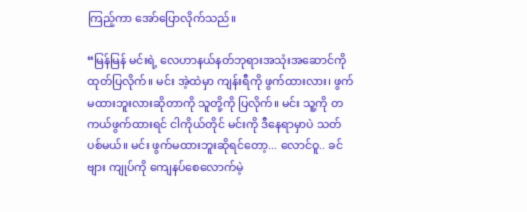ကြည့်ကာ အော်ပြောလိုက်သည်။

“မြန်မြန် မင်းရဲ့ လေဟာနယ်နတ်ဘုရားအသုံးအဆောင်ကို ထုတ်ပြလိုက်။ မင်း အဲ့ထဲမှာ ကျန်းရီကို ဖွက်ထားလား၊ ဖွက်မထားဘူးလားဆိုတာကို သူတို့ကို ပြလိုက်။ မင်း သူ့ကို တကယ်ဖွက်ထားရင် ငါကိုယ်တိုင် မင်းကို ဒီနေရာမှာပဲ သတ်ပစ်မယ်။ မင်း ဖွက်မထားဘူးဆိုရင်တော့... လောင်ဝူ.. ခင်ဗျား ကျုပ်ကို ကျေနပ်စေလောက်မဲ့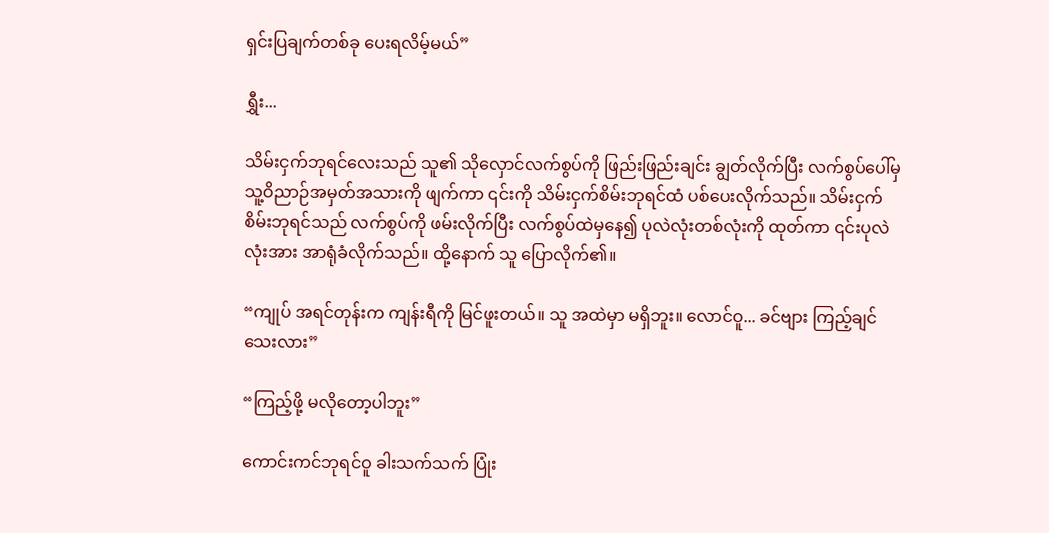ရှင်းပြချက်တစ်ခု ပေးရလိမ့်မယ်”

ရွှီး...

သိမ်းငှက်ဘုရင်လေးသည် သူ၏ သိုလှောင်လက်စွပ်ကို ဖြည်းဖြည်းချင်း ချွတ်လိုက်ပြီး လက်စွပ်ပေါ်မှ သူ့ဝိညာဉ်အမှတ်အသားကို ဖျက်ကာ ၎င်းကို သိမ်းငှက်စိမ်းဘုရင်ထံ ပစ်ပေးလိုက်သည်။ သိမ်းငှက်စိမ်းဘုရင်သည် လက်စွပ်ကို ဖမ်းလိုက်ပြီး လက်စွပ်ထဲမှနေ၍ ပုလဲလုံးတစ်လုံးကို ထုတ်ကာ ၎င်းပုလဲလုံးအား အာရုံခံလိုက်သည်။ ထို့နောက် သူ ပြောလိုက်၏။

“ကျုပ် အရင်တုန်းက ကျန်းရီကို မြင်ဖူးတယ်။ သူ အထဲမှာ မရှိဘူး။ လောင်ဝူ... ခင်ဗျား ကြည့်ချင်သေးလား”

“ကြည့်ဖို့ မလိုတော့ပါဘူး”

ကောင်းကင်ဘုရင်ဝူ ခါးသက်သက် ပြုံး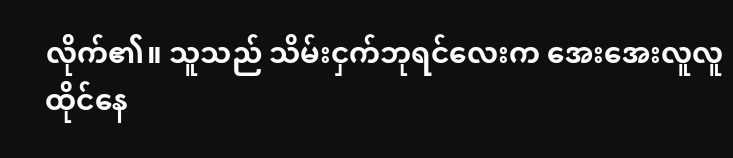လိုက်၏။ သူသည် သိမ်းငှက်ဘုရင်လေးက အေးအေးလူလူ ထိုင်နေ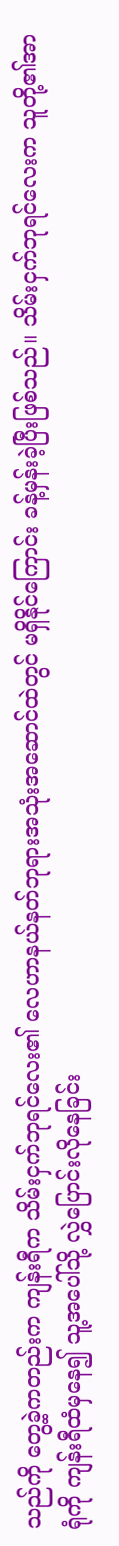သည်ကို တွေ့ခဲ့ကတည်းက ကျန်းရီက သိမ်းငှက်ဘုရင်လေး၏ လေဟာနယ်နတ်ဘုရားအသုံးအဆောင်ထဲတွင် မရှိနိုင်ကြောင်း ခန့်မှန်းခဲ့ပြီးဖြစ်သည်။ သိမ်းငှက်ဘုရင်လေးက သူတို့၏အာရုံကို ကျန်းရီထံမှနေ၍ သူ့အပေါ်သို့ လွှဲပြောင်းလိုနေခြင်း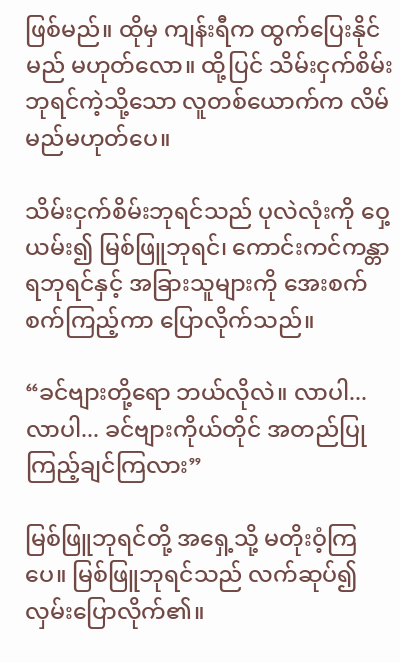ဖြစ်မည်။ ထိုမှ ကျန်းရီက ထွက်ပြေးနိုင်မည် မဟုတ်လော။ ထို့ပြင် သိမ်းငှက်စိမ်းဘုရင်ကဲ့သို့သော လူတစ်ယောက်က လိမ်မည်မဟုတ်ပေ။

သိမ်းငှက်စိမ်းဘုရင်သည် ပုလဲလုံးကို ဝှေ့ယမ်း၍ မြစ်ဖြူဘုရင်၊ ကောင်းကင်ကန္တာရဘုရင်နှင့် အခြားသူများကို အေးစက်စက်ကြည့်ကာ ပြောလိုက်သည်။

“ခင်ဗျားတို့ရော ဘယ်လိုလဲ။ လာပါ...လာပါ... ခင်ဗျားကိုယ်တိုင် အတည်ပြုကြည့်ချင်ကြလား”

မြစ်ဖြူဘုရင်တို့ အရှေ့သို့ မတိုးဝံ့ကြပေ။ မြစ်ဖြူဘုရင်သည် လက်ဆုပ်၍ လှမ်းပြောလိုက်၏။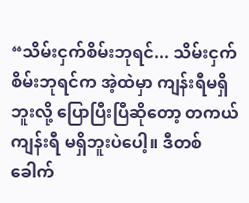“သိမ်းငှက်စိမ်းဘုရင်... သိမ်းငှက်စိမ်းဘုရင်က အဲ့ထဲမှာ ကျန်းရီမရှိဘူးလို့ ပြောပြီးပြီဆိုတော့ တကယ် ကျန်းရီ မရှိဘူးပဲပေါ့။ ဒီတစ်ခေါက်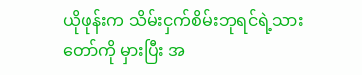ယိုဖုန်းက သိမ်းငှက်စိမ်းဘုရင်ရဲ့သားတော်ကို မှားပြီး အ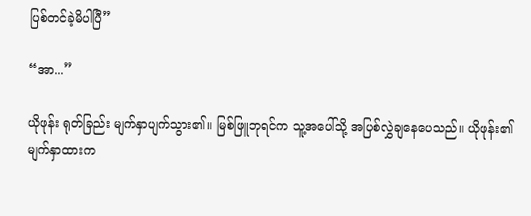ပြစ်တင်ခဲ့မိပါပြီ”

“အာ...”

ယိုဖုန်း ရုတ်ခြည်း မျက်နှာပျက်သွား၏။ မြစ်ဖြူဘုရင်က သူ့အပေါ်သို့ အပြစ်လွှဲချနေပေသည်။ ယိုဖုန်း၏ မျက်နှာထားက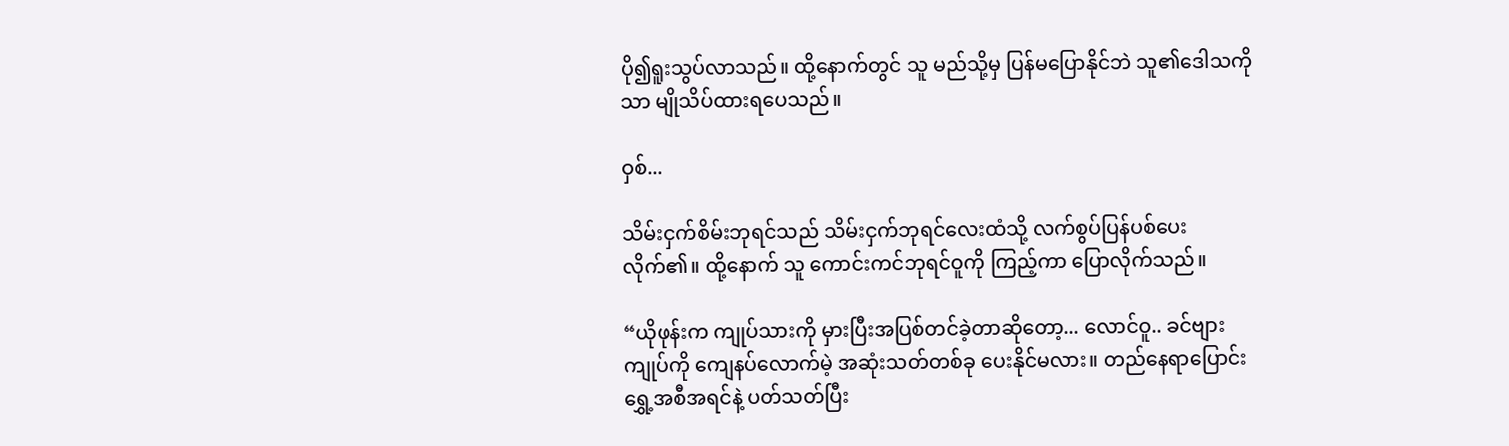ပို၍ရူးသွပ်လာသည်။ ထို့နောက်တွင် သူ မည်သို့မှ ပြန်မပြောနိုင်ဘဲ သူ၏ဒေါသကိုသာ မျိုသိပ်ထားရပေသည်။

ဝှစ်...

သိမ်းငှက်စိမ်းဘုရင်သည် သိမ်းငှက်ဘုရင်လေးထံသို့ လက်စွပ်ပြန်ပစ်ပေးလိုက်၏။ ထို့နောက် သူ ကောင်းကင်ဘုရင်ဝူကို ကြည့်ကာ ပြောလိုက်သည်။

“ယိုဖုန်းက ကျုပ်သားကို မှားပြီးအပြစ်တင်ခဲ့တာဆိုတော့... လောင်ဝူ.. ခင်ဗျား ကျုပ်ကို ကျေနပ်လောက်မဲ့ အဆုံးသတ်တစ်ခု ပေးနိုင်မလား။ တည်နေရာပြောင်းရွှေ့အစီအရင်နဲ့ ပတ်သတ်ပြီး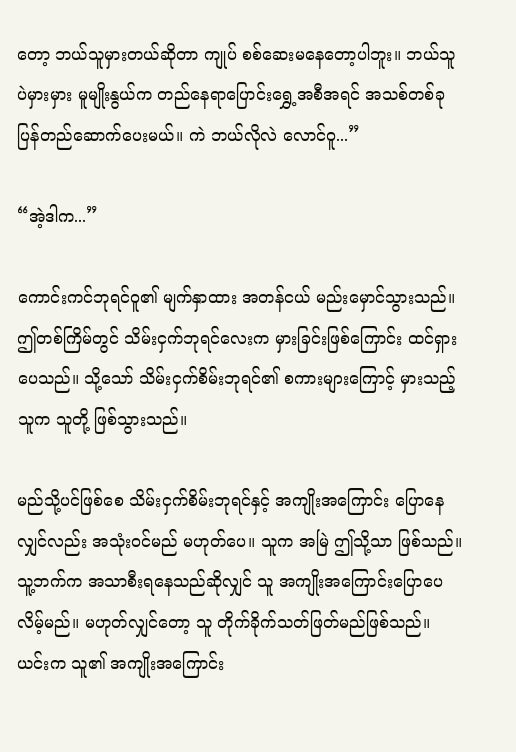တော့ ဘယ်သူမှားတယ်ဆိုတာ ကျုပ် စစ်ဆေးမနေတော့ပါဘူး။ ဘယ်သူပဲမှားမှား မူမျိုးနွယ်က တည်နေရာပြောင်းရွှေ့အစီအရင် အသစ်တစ်ခု ပြန်တည်ဆောက်ပေးမယ်။ ကဲ ဘယ်လိုလဲ လောင်ဝူ...”

“အဲ့ဒါက...”

ကောင်းကင်ဘုရင်ဝူ၏ မျက်နှာထား အတန်ငယ် မည်းမှောင်သွားသည်။ ဤတစ်ကြိမ်တွင် သိမ်းငှက်ဘုရင်လေးက မှားခြင်းဖြစ်ကြောင်း ထင်ရှားပေသည်။ သို့သော် သိမ်းငှက်စိမ်းဘုရင်၏ စကားများကြောင့် မှားသည့်သူက သူတို့ ဖြစ်သွားသည်။

မည်သို့ပင်ဖြစ်စေ သိမ်းငှက်စိမ်းဘုရင်နှင့် အကျိုးအကြောင်း ပြောနေလျှင်လည်း အသုံးဝင်မည် မဟုတ်ပေ။ သူက အမြဲ ဤသို့သာ ဖြစ်သည်။ သူ့ဘက်က အသာစီးရနေသည်ဆိုလျှင် သူ အကျိုးအကြောင်းပြောပေလိမ့်မည်။ မဟုတ်လျှင်တော့ သူ တိုက်ခိုက်သတ်ဖြတ်မည်ဖြစ်သည်။ ယင်းက သူ၏ အကျိုးအကြောင်း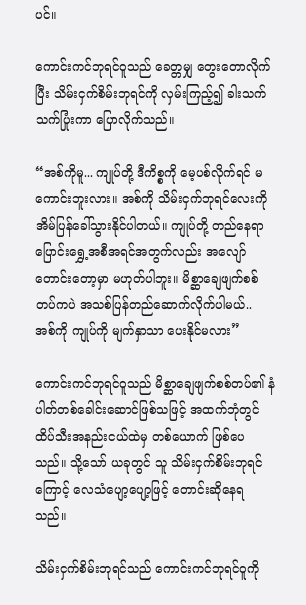ပင်။

ကောင်းကင်ဘုရင်ဝူသည် ခေတ္တမျှ တွေးတောလိုက်ပြီး သိမ်းငှက်စိမ်းဘုရင်ကို လှမ်းကြည့်၍ ခါးသက်သက်ပြုံးကာ ပြောလိုက်သည်။

“အစ်ကိုမူ... ကျုပ်တို့ ဒီကိစ္စကို မေ့ပစ်လိုက်ရင် မကောင်းဘူးလား။ အစ်ကို သိမ်းငှက်ဘုရင်လေးကို အိမ်ပြန်ခေါ်သွားနိုင်ပါတယ်။ ကျုပ်တို့ တည်နေရာပြောင်းရွှေ့အစီအရင်အတွက်လည်း အလျော်တောင်းတော့မှာ မဟုတ်ပါဘူး။ မိစ္ဆာချေဖျက်စစ်တပ်ကပဲ အသစ်ပြန်တည်ဆောက်လိုက်ပါမယ်.. အစ်ကို ကျုပ်ကို မျက်နှာသာ ပေးနိုင်မလား”

ကောင်းကင်ဘုရင်ဝူသည် မိစ္ဆာချေဖျက်စစ်တပ်၏ နံပါတ်တစ်ခေါင်းဆောင်ဖြစ်သဖြင့် အထက်ဘုံတွင် ထိပ်သီးအနည်းငယ်ထဲမှ တစ်ယောက် ဖြစ်ပေသည်။ သို့သော် ယခုတွင် သူ သိမ်းငှက်စိမ်းဘုရင်ကြောင့် လေသံပျော့‌ပျော့ဖြင့် တောင်းဆိုနေရသည်။

သိမ်းငှက်စိမ်းဘုရင်သည် ကောင်းကင်ဘုရင်ဝူကို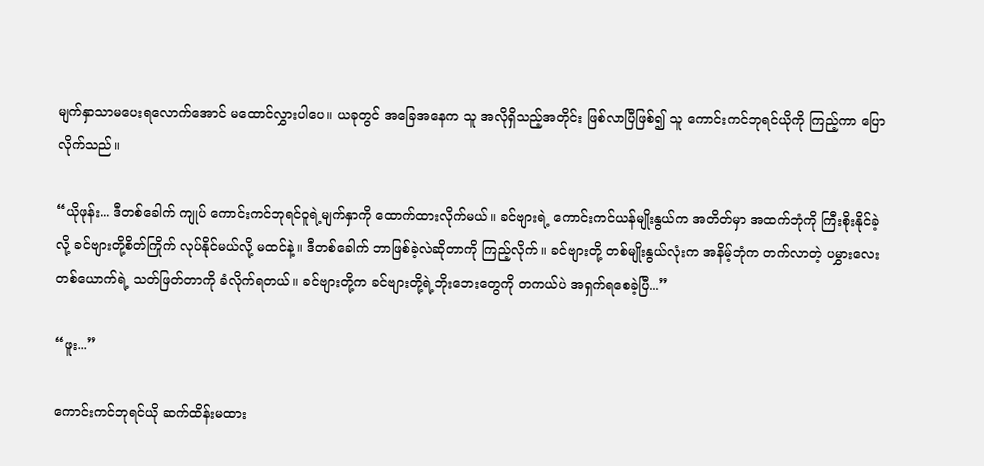မျက်နှာသာမပေးရလောက်အောင် မထောင်လွှားပါပေ။ ယခုတွင် အခြေအနေက သူ အလိုရှိသည့်အတိုင်း ဖြစ်လာပြီဖြစ်၍ သူ ကောင်းကင်ဘုရင်ယိုကို ကြည့်ကာ ပြောလိုက်သည်။

“ယိုဖုန်း... ဒီတစ်ခေါက် ကျုပ် ကောင်းကင်ဘုရင်ဝူရဲ့မျက်နှာကို ထောက်ထားလိုက်မယ်။ ခင်ဗျားရဲ့ ကောင်းကင်ယန်မျိုးနွယ်က အတိတ်မှာ အထက်ဘုံကို ကြီးစိုးနိုင်ခဲ့လို့ ခင်ဗျားတို့စိတ်ကြိုက် လုပ်နိုင်မယ်လို့ မထင်နဲ့။ ဒီတစ်ခေါက် ဘာဖြစ်ခဲ့လဲဆိုတာကို ကြည့်လိုက်။ ခင်ဗျားတို့ တစ်မျိုးနွယ်လုံးက အနိမ့်ဘုံက တက်လာတဲ့ ပမွှားလေးတစ်ယောက်ရဲ့ သတ်ဖြတ်တာကို ခံလိုက်ရတယ်။ ခင်ဗျားတို့က ခင်ဗျားတို့ရဲ့ဘိုးဘေးတွေကို တကယ်ပဲ အရှက်ရစေခဲ့ပြီ...”

“ဖူး...”

ကောင်းကင်ဘုရင်ယို ဆက်ထိန်းမထား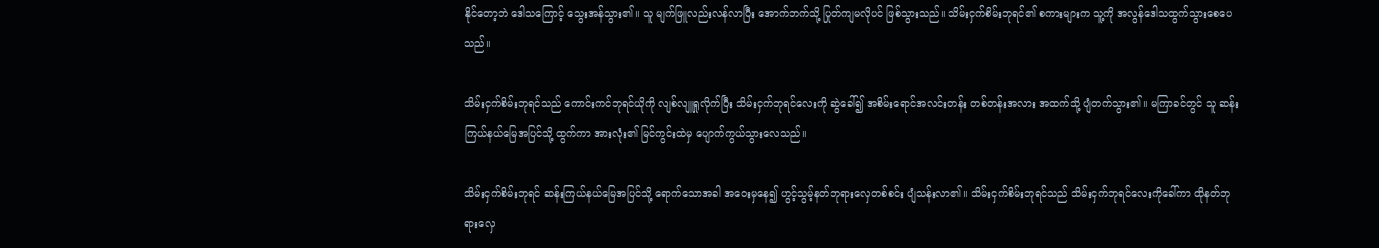နိုင်‌တော့ဘဲ ဒေါသကြောင့် သွေးအန်သွား၏။ သူ မျက်ဖြူလည်းလန်လာပြီး အောက်ဘက်သို့ ပြုတ်ကျမလိုပင် ဖြစ်သွားသည်။ သိမ်းငှက်စိမ်းဘုရင်၏ စကားများက သူ့ကို အလွန်ဒေါသထွက်သွားစေပေသည်။

သိမ်းငှက်စိမ်းဘုရင်သည် ကောင်းကင်ဘုရင်ယိုကို လျစ်လျူရှုလိုက်ပြီး သိမ်းငှက်ဘုရင်လေးကို ဆွဲခေါ်၍ အစိမ်းရောင်အလင်းတန်း တစ်တန်းအလား အထက်သို့ ပျံတက်သွား၏။ မကြာခင်တွင် သူ ဆန်းကြယ်နယ်မြေအပြင်သို့ ထွက်ကာ အားလုံး၏ မြင်ကွင်းထဲမှ ပျောက်ကွယ်သွားလေသည်။

သိမ်းငှက်စိမ်းဘုရင် ဆန်းကြယ်နယ်မြေအပြင်သို့ ရောက်သောအခါ အဝေးမှနေ၍ ဟွင့်သွမ့်နတ်ဘုရားလှေတစ်စင်း ပျံသန်းလာ၏။ သိမ်းငှက်စိမ်းဘုရင်သည် သိမ်းငှက်ဘုရင်လေးကိုခေါ်ကာ ထိုနတ်ဘုရားလှေ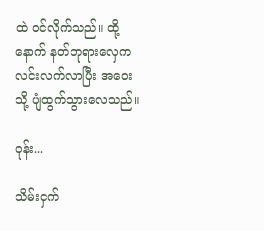ထဲ ဝင်လိုက်သည်။ ထို့နောက် နတ်ဘုရားလှေက လင်းလက်လာပြီး အဝေးသို့ ပျံထွက်သွားလေသည်။

ဝုန်း...

သိမ်းငှက်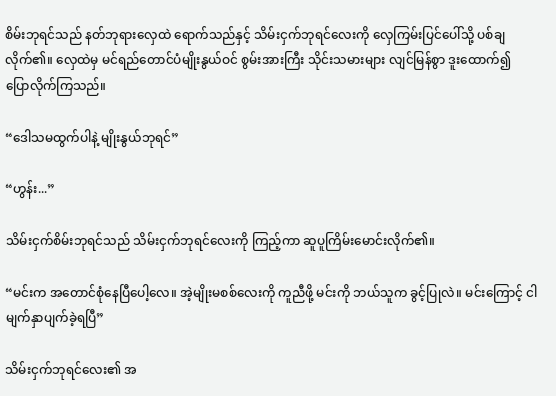စိမ်းဘုရင်သည် နတ်ဘုရားလှေထဲ ရောက်သည်နှင့် သိမ်းငှက်ဘုရင်လေးကို လှေကြမ်းပြင်ပေါ်သို့ ပစ်ချလိုက်၏။ လှေထဲမှ မင်ရည်တောင်ပံမျိုးနွယ်ဝင် စွမ်းအားကြီး သိုင်းသမားများ လျင်မြန်စွာ ဒူးထောက်၍ ပြောလိုက်ကြသည်။

“ဒေါသမထွက်ပါနဲ့ မျိုးနွယ်ဘုရင်”

“ဟွန်း...”

သိမ်းငှက်စိမ်းဘုရင်သည် သိမ်းငှက်ဘုရင်လေးကို ကြည့်ကာ ဆူပူကြိမ်းမောင်းလိုက်၏။

“မင်းက အတောင်စုံနေပြီပေါ့လေ။ အဲ့မျိုးမစစ်လေးကို ကူညီဖို့ မင်းကို ဘယ်သူက ခွင့်ပြုလဲ။ မင်းကြောင့် ငါ မျက်နှာပျက်ခဲ့ရပြီ”

သိမ်းငှက်ဘုရင်လေး၏ အ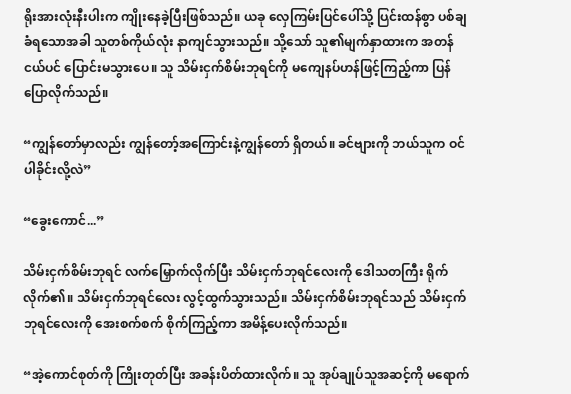ရိုးအားလုံးနီးပါးက ကျိုးနေခဲ့ပြီးဖြစ်သည်။ ယခု လှေကြမ်းပြင်ပေါ်သို့ ပြင်းထန်စွာ ပစ်ချခံရသောအခါ သူတစ်ကိုယ်လုံး နာကျင်သွားသည်။ သို့သော် သူ၏မျက်နှာထားက အတန်ငယ်ပင် ပြောင်းမသွားပေ။ သူ သိမ်းငှက်စိမ်းဘုရင်ကို မကျေနပ်ဟန်ဖြင့်ကြည့်ကာ ပြန်ပြောလိုက်သည်။

“ကျွန်တော်မှာလည်း ကျွန်တော့်အကြောင်းနဲ့ကျွန်တော် ရှိတယ်။ ခင်ဗျားကို ဘယ်သူက ဝင်ပါခိုင်းလို့လဲ”

“ခွေးကောင်...”

သိမ်းငှက်စိမ်းဘုရင် လက်မြှောက်လိုက်ပြီး သိမ်းငှက်ဘုရင်လေးကို ဒေါသတကြီး ရိုက်လိုက်၏။ သိမ်းငှက်ဘုရင်လေး လွင့်ထွက်သွားသည်။ သိမ်းငှက်စိမ်းဘုရင်သည် သိမ်းငှက်ဘုရင်လေးကို အေးစက်စက် စိုက်ကြည့်ကာ အမိန့်ပေးလိုက်သည်။

“အဲ့ကောင်စုတ်ကို ကြိုးတုတ်ပြီး အခန်းပိတ်ထားလိုက်။ သူ အုပ်ချုပ်သူအဆင့်ကို မရောက်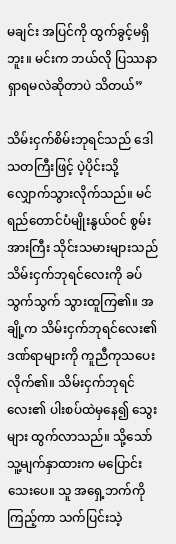မချင်း အပြင်ကို ထွက်ခွင့်မရှိဘူး။ မင်းက ဘယ်လို ပြဿနာရှာရမလဲဆိုတာပဲ သိတယ်”

သိမ်းငှက်စိမ်းဘုရင်သည် ဒေါသတကြီးဖြင့် ပဲ့ပိုင်းသို့ လျှောက်သွားလိုက်သည်။ မင်ရည်တောင်ပံမျိုးနွယ်ဝင် စွမ်းအားကြီး သိုင်းသမားများသည် သိမ်းငှက်ဘုရင်လေးကို ခပ်သွက်သွက် သွားထူကြ၏။ အချို့က သိမ်းငှက်ဘုရင်လေး၏ ဒဏ်ရာများကို ကူညီကုသပေးလိုက်၏။ သိမ်းငှက်ဘုရင်လေး၏ ပါးစပ်ထဲမှနေ၍ သွေးများ ထွက်လာသည်။ သို့သော် သူ့မျက်နှာထားက မပြောင်းသေးပေ။ သူ အရှေ့ဘက်ကို ကြည့်ကာ သက်ပြင်းသဲ့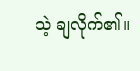သဲ့ ချလိုက်၏။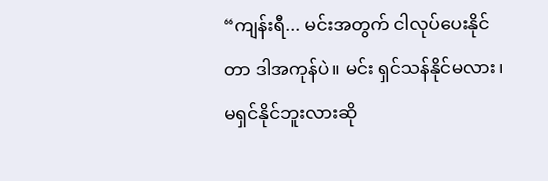“ကျန်းရီ... မင်းအတွက် ငါလုပ်ပေးနိုင်တာ ဒါအကုန်ပဲ။ မင်း ရှင်သန်နိုင်မလား၊ မရှင်နိုင်ဘူးလားဆို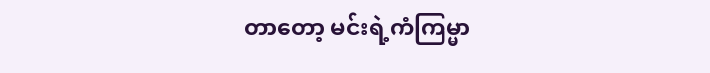တာတော့ မင်းရဲ့ကံကြမ္မာ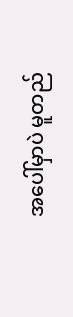အပေါ်မှာပဲ မူတည်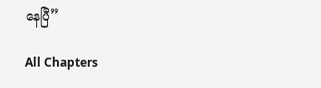နေပြီ”

All Chapters